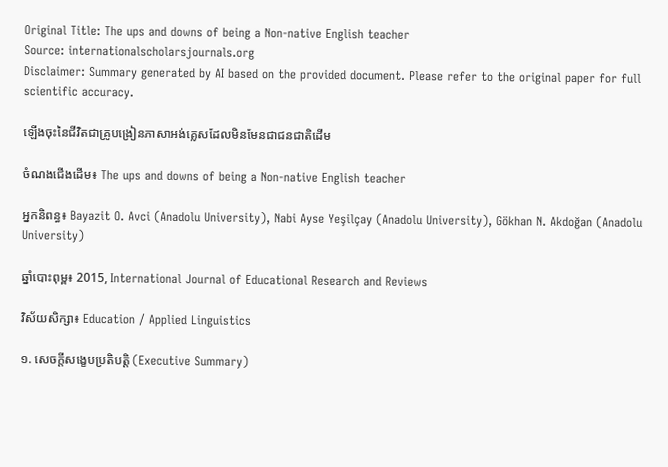Original Title: The ups and downs of being a Non-native English teacher
Source: internationalscholarsjournals.org
Disclaimer: Summary generated by AI based on the provided document. Please refer to the original paper for full scientific accuracy.

ឡើងចុះនៃជីវិតជាគ្រូបង្រៀនភាសាអង់គ្លេសដែលមិនមែនជាជនជាតិដើម

ចំណងជើងដើម៖ The ups and downs of being a Non-native English teacher

អ្នកនិពន្ធ៖ Bayazit O. Avci (Anadolu University), Nabi Ayse Yeşilçay (Anadolu University), Gökhan N. Akdoğan (Anadolu University)

ឆ្នាំបោះពុម្ព៖ 2015, International Journal of Educational Research and Reviews

វិស័យសិក្សា៖ Education / Applied Linguistics

១. សេចក្តីសង្ខេបប្រតិបត្តិ (Executive Summary)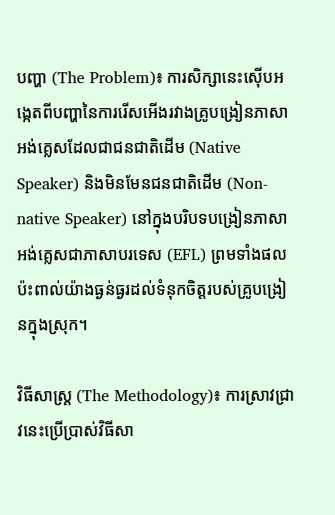បញ្ហា (The Problem)៖ ការសិក្សានេះស៊ើបអង្កេតពីបញ្ហានៃការរើសអើងរវាងគ្រូបង្រៀនភាសាអង់គ្លេសដែលជាជនជាតិដើម (Native Speaker) និងមិនមែនជនជាតិដើម (Non-native Speaker) នៅក្នុងបរិបទបង្រៀនភាសាអង់គ្លេសជាភាសាបរទេស (EFL) ព្រមទាំងផលប៉ះពាល់យ៉ាងធ្ងន់ធ្ងរដល់ទំនុកចិត្តរបស់គ្រូបង្រៀនក្នុងស្រុក។

វិធីសាស្ត្រ (The Methodology)៖ ការស្រាវជ្រាវនេះប្រើប្រាស់វិធីសា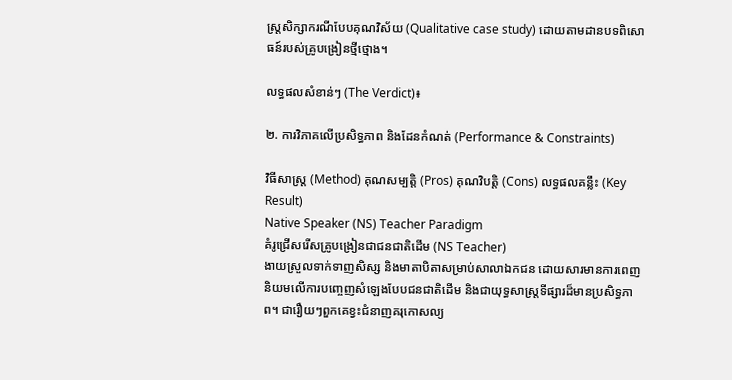ស្ត្រសិក្សាករណីបែបគុណវិស័យ (Qualitative case study) ដោយតាមដានបទពិសោធន៍របស់គ្រូបង្រៀនថ្មីថ្មោង។

លទ្ធផលសំខាន់ៗ (The Verdict)៖

២. ការវិភាគលើប្រសិទ្ធភាព និងដែនកំណត់ (Performance & Constraints)

វិធីសាស្ត្រ (Method) គុណសម្បត្តិ (Pros) គុណវិបត្តិ (Cons) លទ្ធផលគន្លឹះ (Key Result)
Native Speaker (NS) Teacher Paradigm
គំរូជ្រើសរើសគ្រូបង្រៀនជាជនជាតិដើម (NS Teacher)
ងាយស្រួលទាក់ទាញសិស្ស និងមាតាបិតាសម្រាប់សាលាឯកជន ដោយសារមានការពេញនិយមលើការបញ្ចេញសំឡេងបែបជនជាតិដើម និងជាយុទ្ធសាស្ត្រទីផ្សារដ៏មានប្រសិទ្ធភាព។ ជារឿយៗពួកគេខ្វះជំនាញគរុកោសល្យ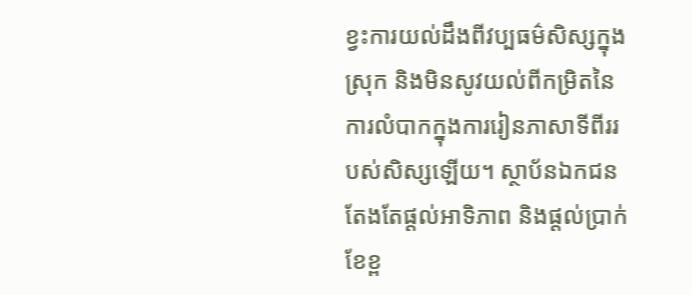ខ្វះការយល់ដឹងពីវប្បធម៌សិស្សក្នុងស្រុក និងមិនសូវយល់ពីកម្រិតនៃការលំបាកក្នុងការរៀនភាសាទីពីររបស់សិស្សឡើយ។ ស្ថាប័នឯកជនតែងតែផ្តល់អាទិភាព និងផ្តល់ប្រាក់ខែខ្ព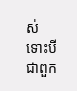ស់ ទោះបីជាពួក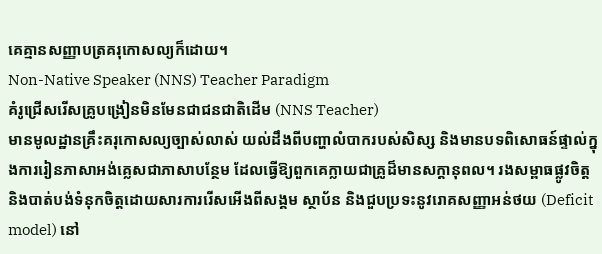គេគ្មានសញ្ញាបត្រគរុកោសល្យក៏ដោយ។
Non-Native Speaker (NNS) Teacher Paradigm
គំរូជ្រើសរើសគ្រូបង្រៀនមិនមែនជាជនជាតិដើម (NNS Teacher)
មានមូលដ្ឋានគ្រឹះគរុកោសល្យច្បាស់លាស់ យល់ដឹងពីបញ្ហាលំបាករបស់សិស្ស និងមានបទពិសោធន៍ផ្ទាល់ក្នុងការរៀនភាសាអង់គ្លេសជាភាសាបន្ថែម ដែលធ្វើឱ្យពួកគេក្លាយជាគ្រូដ៏មានសក្តានុពល។ រងសម្ពាធផ្លូវចិត្ត និងបាត់បង់ទំនុកចិត្តដោយសារការរើសអើងពីសង្គម ស្ថាប័ន និងជួបប្រទះនូវរោគសញ្ញាអន់ថយ (Deficit model) នៅ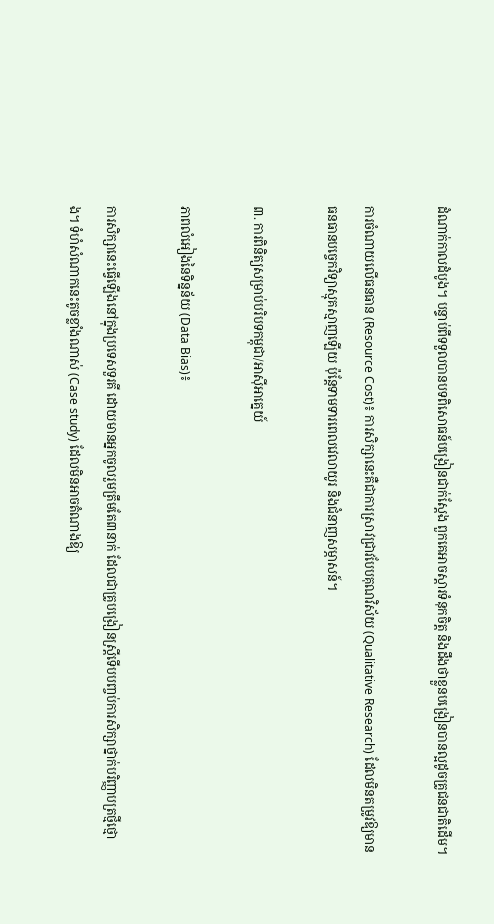ដំណាក់កាលដំបូង។ បន្ទាប់ពីទទួលបានបទពិសោធន៍បង្រៀនជាក់ស្តែង ពួកគេអាចស្តារទំនុកចិត្ត និងដឹងថាខ្លួនបង្រៀនបានល្អដូចគ្រូជនជាតិដើម។

ការចំណាយលើធនធាន (Resource Cost)៖ ការសិក្សានេះគឺជាការស្រាវជ្រាវបែបគុណវិស័យ (Qualitative Research) ដែលមិនតម្រូវឱ្យមានធនធានបច្ចេកវិទ្យាស្មុគស្មាញឡើយ ប៉ុន្តែទាមទារពេលវេលាយូរ និងជំនាញសម្ភាសន៍។

៣. ការពិនិត្យសម្រាប់បរិបទកម្ពុជា/អាស៊ីអាគ្នេយ៍

ភាពលំអៀងនៃទិន្នន័យ (Data Bias)៖

ការសិក្សានេះធ្វើឡើងនៅក្នុងប្រទេសទួរគី ដោយមានអ្នកចូលរួមត្រឹមតែ៣នាក់ ដែលជាគ្រូបង្រៀនស្ត្រីទើបបញ្ចប់ការសិក្សាថ្នាក់បរិញ្ញាបត្រថ្មីថ្មោង។ ទំហំសំណាកនេះតូចខ្លាំងណាស់ (Case study) ដែលមិនអាចតំណាងឱ្យ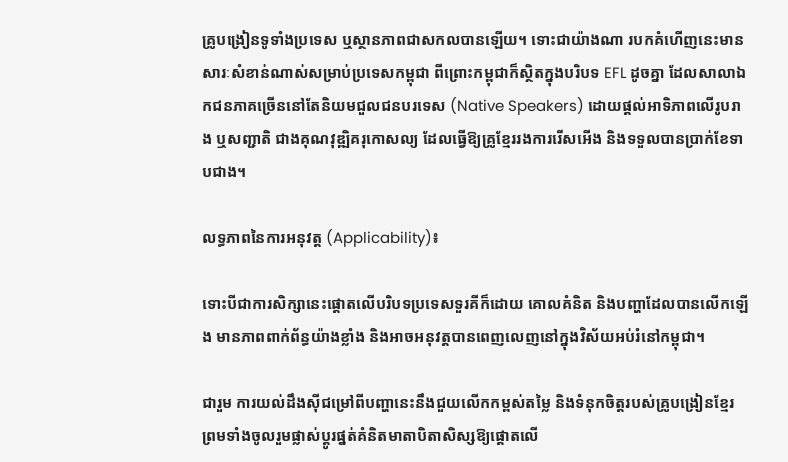គ្រូបង្រៀនទូទាំងប្រទេស ឬស្ថានភាពជាសកលបានឡើយ។ ទោះជាយ៉ាងណា របកគំហើញនេះមានសារៈសំខាន់ណាស់សម្រាប់ប្រទេសកម្ពុជា ពីព្រោះកម្ពុជាក៏ស្ថិតក្នុងបរិបទ EFL ដូចគ្នា ដែលសាលាឯកជនភាគច្រើននៅតែនិយមជួលជនបរទេស (Native Speakers) ដោយផ្តល់អាទិភាពលើរូបរាង ឬសញ្ជាតិ ជាងគុណវុឌ្ឍិគរុកោសល្យ ដែលធ្វើឱ្យគ្រូខ្មែររងការរើសអើង និងទទួលបានប្រាក់ខែទាបជាង។

លទ្ធភាពនៃការអនុវត្ត (Applicability)៖

ទោះបីជាការសិក្សានេះផ្តោតលើបរិបទប្រទេសទួរគីក៏ដោយ គោលគំនិត និងបញ្ហាដែលបានលើកឡើង មានភាពពាក់ព័ន្ធយ៉ាងខ្លាំង និងអាចអនុវត្តបានពេញលេញនៅក្នុងវិស័យអប់រំនៅកម្ពុជា។

ជារួម ការយល់ដឹងស៊ីជម្រៅពីបញ្ហានេះនឹងជួយលើកកម្ពស់តម្លៃ និងទំនុកចិត្តរបស់គ្រូបង្រៀនខ្មែរ ព្រមទាំងចូលរួមផ្លាស់ប្តូរផ្នត់គំនិតមាតាបិតាសិស្សឱ្យផ្តោតលើ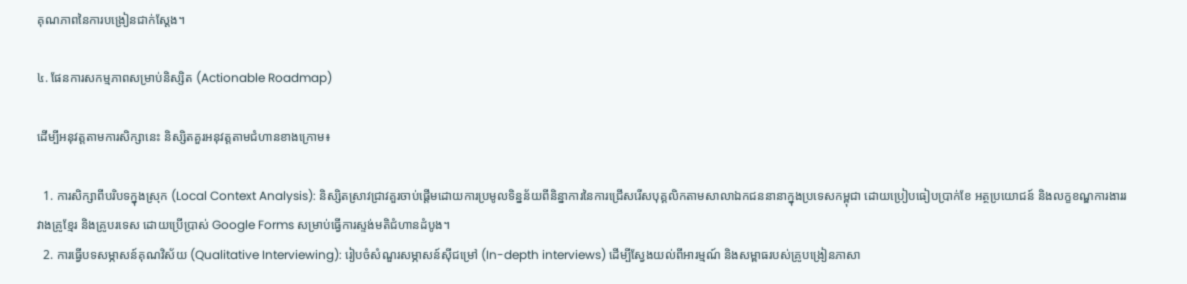គុណភាពនៃការបង្រៀនជាក់ស្តែង។

៤. ផែនការសកម្មភាពសម្រាប់និស្សិត (Actionable Roadmap)

ដើម្បីអនុវត្តតាមការសិក្សានេះ និស្សិតគួរអនុវត្តតាមជំហានខាងក្រោម៖

  1. ការសិក្សាពីបរិបទក្នុងស្រុក (Local Context Analysis): និស្សិតស្រាវជ្រាវគួរចាប់ផ្តើមដោយការប្រមូលទិន្នន័យពីនិន្នាការនៃការជ្រើសរើសបុគ្គលិកតាមសាលាឯកជននានាក្នុងប្រទេសកម្ពុជា ដោយប្រៀបធៀបប្រាក់ខែ អត្ថប្រយោជន៍ និងលក្ខខណ្ឌការងាររវាងគ្រូខ្មែរ និងគ្រូបរទេស ដោយប្រើប្រាស់ Google Forms សម្រាប់ធ្វើការស្ទង់មតិជំហានដំបូង។
  2. ការធ្វើបទសម្ភាសន៍គុណវិស័យ (Qualitative Interviewing): រៀបចំសំណួរសម្ភាសន៍ស៊ីជម្រៅ (In-depth interviews) ដើម្បីស្វែងយល់ពីអារម្មណ៍ និងសម្ពាធរបស់គ្រូបង្រៀនភាសា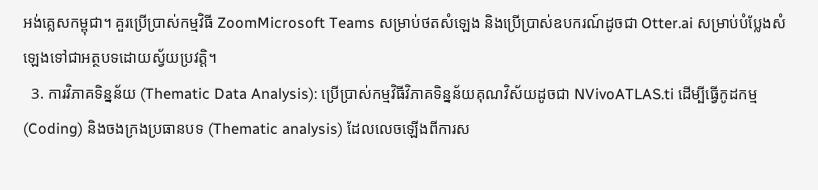អង់គ្លេសកម្ពុជា។ គួរប្រើប្រាស់កម្មវិធី ZoomMicrosoft Teams សម្រាប់ថតសំឡេង និងប្រើប្រាស់ឧបករណ៍ដូចជា Otter.ai សម្រាប់បំប្លែងសំឡេងទៅជាអត្ថបទដោយស្វ័យប្រវត្តិ។
  3. ការវិភាគទិន្នន័យ (Thematic Data Analysis): ប្រើប្រាស់កម្មវិធីវិភាគទិន្នន័យគុណវិស័យដូចជា NVivoATLAS.ti ដើម្បីធ្វើកូដកម្ម (Coding) និងចងក្រងប្រធានបទ (Thematic analysis) ដែលលេចឡើងពីការស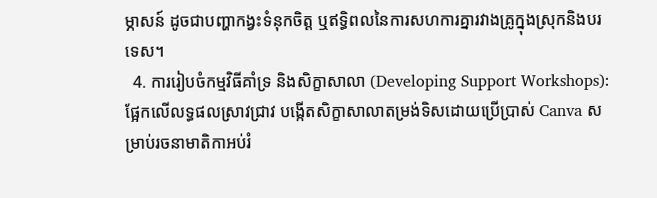ម្ភាសន៍ ដូចជាបញ្ហាកង្វះទំនុកចិត្ត ឬឥទ្ធិពលនៃការសហការគ្នារវាងគ្រូក្នុងស្រុកនិងបរទេស។
  4. ការរៀបចំកម្មវិធីគាំទ្រ និងសិក្ខាសាលា (Developing Support Workshops): ផ្អែកលើលទ្ធផលស្រាវជ្រាវ បង្កើតសិក្ខាសាលាតម្រង់ទិសដោយប្រើប្រាស់ Canva សម្រាប់រចនាមាតិកាអប់រំ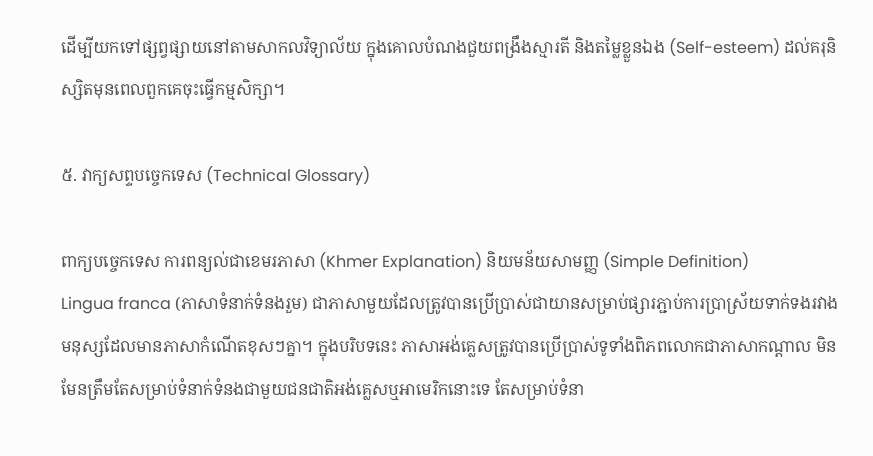ដើម្បីយកទៅផ្សព្វផ្សាយនៅតាមសាកលវិទ្យាល័យ ក្នុងគោលបំណងជួយពង្រឹងស្មារតី និងតម្លៃខ្លួនឯង (Self-esteem) ដល់គរុនិស្សិតមុនពេលពួកគេចុះធ្វើកម្មសិក្សា។

៥. វាក្យសព្ទបច្ចេកទេស (Technical Glossary)

ពាក្យបច្ចេកទេស ការពន្យល់ជាខេមរភាសា (Khmer Explanation) និយមន័យសាមញ្ញ (Simple Definition)
Lingua franca (ភាសាទំនាក់ទំនងរួម) ជាភាសាមួយដែលត្រូវបានប្រើប្រាស់ជាយានសម្រាប់ផ្សារភ្ជាប់ការប្រាស្រ័យទាក់ទងរវាងមនុស្សដែលមានភាសាកំណើតខុសៗគ្នា។ ក្នុងបរិបទនេះ ភាសាអង់គ្លេសត្រូវបានប្រើប្រាស់ទូទាំងពិភពលោកជាភាសាកណ្តាល មិនមែនត្រឹមតែសម្រាប់ទំនាក់ទំនងជាមួយជនជាតិអង់គ្លេសឬអាមេរិកនោះទេ តែសម្រាប់ទំនា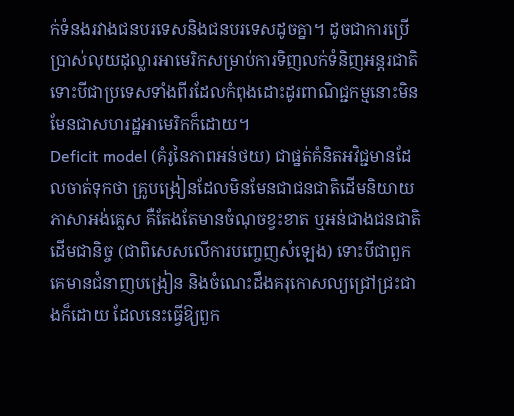ក់ទំនងរវាងជនបរទេសនិងជនបរទេសដូចគ្នា។ ដូចជាការប្រើប្រាស់លុយដុល្លារអាមេរិកសម្រាប់ការទិញលក់ទំនិញអន្តរជាតិ ទោះបីជាប្រទេសទាំងពីរដែលកំពុងដោះដូរពាណិជ្ជកម្មនោះមិនមែនជាសហរដ្ឋអាមេរិកក៏ដោយ។
Deficit model (គំរូនៃភាពអន់ថយ) ជាផ្នត់គំនិតអវិជ្ជមានដែលចាត់ទុកថា គ្រូបង្រៀនដែលមិនមែនជាជនជាតិដើមនិយាយភាសាអង់គ្លេស គឺតែងតែមានចំណុចខ្វះខាត ឬអន់ជាងជនជាតិដើមជានិច្ច (ជាពិសេសលើការបញ្ចេញសំឡេង) ទោះបីជាពួកគេមានជំនាញបង្រៀន និងចំណេះដឹងគរុកោសល្យជ្រៅជ្រះជាងក៏ដោយ ដែលនេះធ្វើឱ្យពួក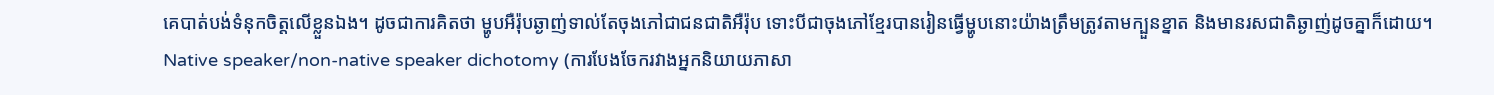គេបាត់បង់ទំនុកចិត្តលើខ្លួនឯង។ ដូចជាការគិតថា ម្ហូបអឺរ៉ុបឆ្ងាញ់ទាល់តែចុងភៅជាជនជាតិអឺរ៉ុប ទោះបីជាចុងភៅខ្មែរបានរៀនធ្វើម្ហូបនោះយ៉ាងត្រឹមត្រូវតាមក្បួនខ្នាត និងមានរសជាតិឆ្ងាញ់ដូចគ្នាក៏ដោយ។
Native speaker/non-native speaker dichotomy (ការបែងចែករវាងអ្នកនិយាយភាសា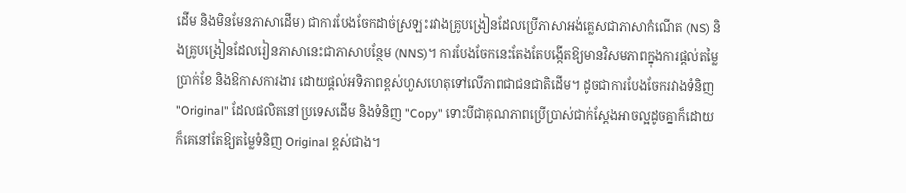ដើម និងមិនមែនភាសាដើម) ជាការបែងចែកដាច់ស្រឡះរវាងគ្រូបង្រៀនដែលប្រើភាសាអង់គ្លេសជាភាសាកំណើត (NS) និងគ្រូបង្រៀនដែលរៀនភាសានេះជាភាសាបន្ថែម (NNS)។ ការបែងចែកនេះតែងតែបង្កើតឱ្យមានវិសមភាពក្នុងការផ្តល់តម្លៃ ប្រាក់ខែ និងឱកាសការងារ ដោយផ្តល់អទិភាពខ្ពស់ហួសហេតុទៅលើភាពជាជនជាតិដើម។ ដូចជាការបែងចែករវាងទំនិញ "Original" ដែលផលិតនៅប្រទេសដើម និងទំនិញ "Copy" ទោះបីជាគុណភាពប្រើប្រាស់ជាក់ស្តែងអាចល្អដូចគ្នាក៏ដោយ ក៏គេនៅតែឱ្យតម្លៃទំនិញ Original ខ្ពស់ជាង។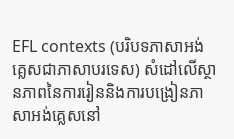EFL contexts (បរិបទភាសាអង់គ្លេសជាភាសាបរទេស) សំដៅលើស្ថានភាពនៃការរៀននិងការបង្រៀនភាសាអង់គ្លេសនៅ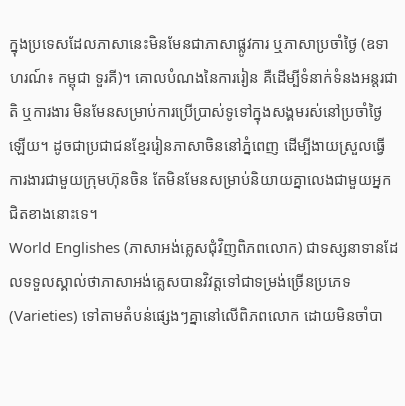ក្នុងប្រទេសដែលភាសានេះមិនមែនជាភាសាផ្លូវការ ឬភាសាប្រចាំថ្ងៃ (ឧទាហរណ៍៖ កម្ពុជា ទួរគី)។ គោលបំណងនៃការរៀន គឺដើម្បីទំនាក់ទំនងអន្តរជាតិ ឬការងារ មិនមែនសម្រាប់ការប្រើប្រាស់ទូទៅក្នុងសង្គមរស់នៅប្រចាំថ្ងៃឡើយ។ ដូចជាប្រជាជនខ្មែររៀនភាសាចិននៅភ្នំពេញ ដើម្បីងាយស្រួលធ្វើការងារជាមួយក្រុមហ៊ុនចិន តែមិនមែនសម្រាប់និយាយគ្នាលេងជាមួយអ្នកជិតខាងនោះទេ។
World Englishes (ភាសាអង់គ្លេសជុំវិញពិភពលោក) ជាទស្សនាទានដែលទទួលស្គាល់ថាភាសាអង់គ្លេសបានវិវត្តទៅជាទម្រង់ច្រើនប្រភេទ (Varieties) ទៅតាមតំបន់ផ្សេងៗគ្នានៅលើពិភពលោក ដោយមិនចាំបា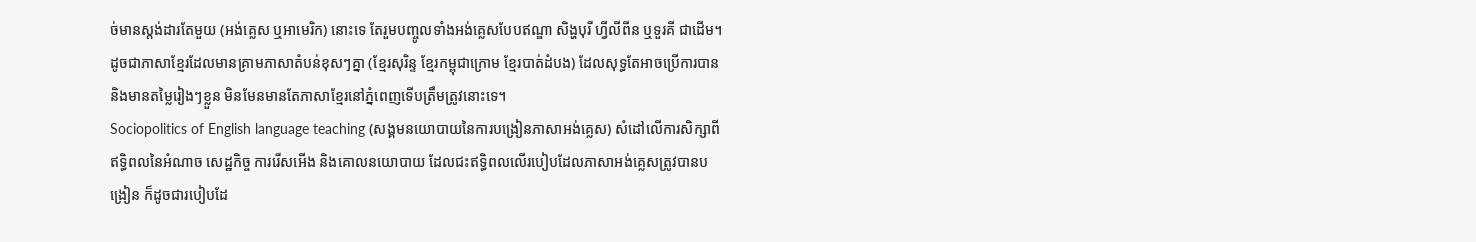ច់មានស្តង់ដារតែមួយ (អង់គ្លេស ឬអាមេរិក) នោះទេ តែរួមបញ្ចូលទាំងអង់គ្លេសបែបឥណ្ឌា សិង្ហបុរី ហ្វីលីពីន ឬទួរគី ជាដើម។ ដូចជាភាសាខ្មែរដែលមានគ្រាមភាសាតំបន់ខុសៗគ្នា (ខ្មែរសុរិន្ទ ខ្មែរកម្ពុជាក្រោម ខ្មែរបាត់ដំបង) ដែលសុទ្ធតែអាចប្រើការបាននិងមានតម្លៃរៀងៗខ្លួន មិនមែនមានតែភាសាខ្មែរនៅភ្នំពេញទើបត្រឹមត្រូវនោះទេ។
Sociopolitics of English language teaching (សង្គមនយោបាយនៃការបង្រៀនភាសាអង់គ្លេស) សំដៅលើការសិក្សាពីឥទ្ធិពលនៃអំណាច សេដ្ឋកិច្ច ការរើសអើង និងគោលនយោបាយ ដែលជះឥទ្ធិពលលើរបៀបដែលភាសាអង់គ្លេសត្រូវបានបង្រៀន ក៏ដូចជារបៀបដែ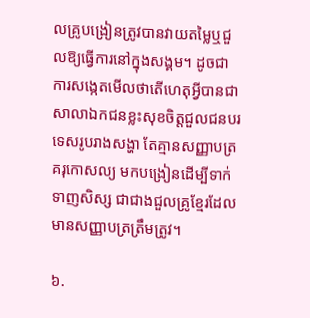លគ្រូបង្រៀនត្រូវបានវាយតម្លៃឬជួលឱ្យធ្វើការនៅក្នុងសង្គម។ ដូចជាការសង្កេតមើលថាតើហេតុអ្វីបានជាសាលាឯកជនខ្លះសុខចិត្តជួលជនបរទេសរូបរាងសង្ហា តែគ្មានសញ្ញាបត្រគរុកោសល្យ មកបង្រៀនដើម្បីទាក់ទាញសិស្ស ជាជាងជួលគ្រូខ្មែរដែលមានសញ្ញាបត្រត្រឹមត្រូវ។

៦.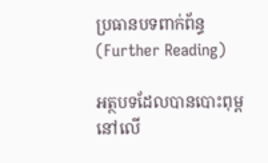ប្រធានបទពាក់ព័ន្ធ (Further Reading)

អត្ថបទដែលបានបោះពុម្ពនៅលើ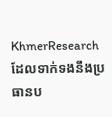KhmerResearch ដែលទាក់ទងនឹងប្រធានប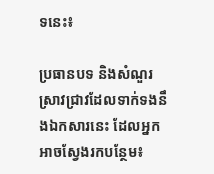ទនេះ៖

ប្រធានបទ និងសំណួរស្រាវជ្រាវដែលទាក់ទងនឹងឯកសារនេះ ដែលអ្នកអាចស្វែងរកបន្ថែម៖